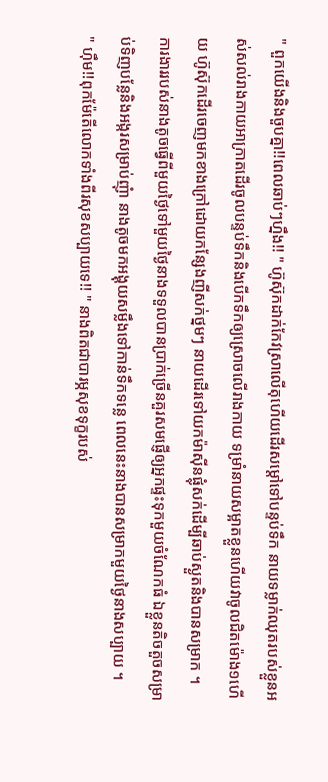" ពួកយើងនិងចួបគ្នា!!ពេលឆាប់ៗហ្នឹង!! " ហ៊ូស៊ុកដាក់កែវស្រាលើតុហើយដើរសម្ដៅទៅបន្ទប់ទឹក នាយទម្លាក់ឈុតរបស់ខ្លួនអស់សល់រាងកាយអាក្រាតដើរចូលបន្ទប់ទឹកនិងបើកទឹកឲ្យស្រោចលើរាងកាយ ទម្រាំនាយសម្អាតខ្លួនហើយវាចូលជិតម៉ោង១ហើយ ហ៊ូស៊ុកដើរចេញមកខាងក្រៅដោយកន្សែងញីសក់ថ្នមៗ នាយដើរទៅយកម៉ាស៊ីនផ្លុំសក់ដើម្បីឆាប់ស្ងួតនិងបានសម្រាក ។
ការងាររបស់នាងតូចធ្វើពីមួយថ្ងៃទៅមួយថ្ងៃនាងទទួលបានប្រាក់ច្រើនគួរសមផ្ញើឲ្យអ្នកផ្ទះទុកមួយចំណែកធំ ឯខ្លួនតិចតួចសម្រាប់ទិញបន្លែនិងអង្ករសម្រាប់ញុំា នាងតូចមកអង្គុយសម្លឹងទៅកាន់ទឹកទន្លេ ពេលនេះនាងបានសម្រាកមួយថ្ងៃនាងសប្បាយ ។
" ហ៊ឹម!!ពុកម៉ែតើលោកទាំងពីរសុខសប្បាយទេ!! " នាងពិតជាបារម្ភសុខទុក្ខរបស់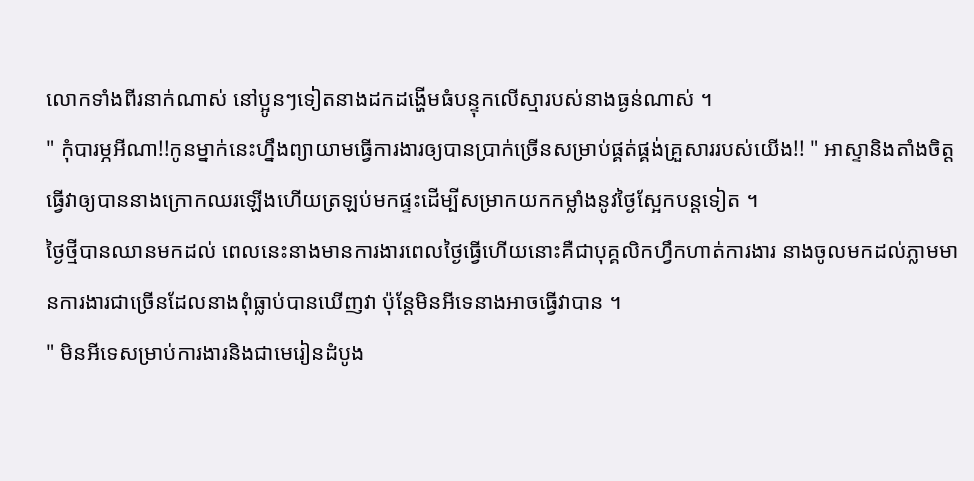លោកទាំងពីរនាក់ណាស់ នៅប្អូនៗទៀតនាងដកដង្ហើមធំបន្ទុកលើស្មារបស់នាងធ្ងន់ណាស់ ។
" កុំបារម្ភអីណា!!កូនម្នាក់នេះហ្នឹងព្យាយាមធ្វើការងារឲ្យបានប្រាក់ច្រើនសម្រាប់ផ្គត់ផ្គង់គ្រួសាររបស់យើង!! " អាស្ទានិងតាំងចិត្ដធ្វើវាឲ្យបាននាងក្រោកឈរឡើងហើយត្រឡប់មកផ្ទះដើម្បីសម្រាកយកកម្លាំងនូវថ្ងៃស្អែកបន្ដទៀត ។
ថ្ងៃថ្មីបានឈានមកដល់ ពេលនេះនាងមានការងារពេលថ្ងៃធ្វើហើយនោះគឺជាបុគ្គលិកហ្វឹកហាត់ការងារ នាងចូលមកដល់ភ្លាមមានការងារជាច្រើនដែលនាងពុំធ្លាប់បានឃើញវា ប៉ុន្ដែមិនអីទេនាងអាចធ្វើវាបាន ។
" មិនអីទេសម្រាប់ការងារនិងជាមេរៀនដំបូង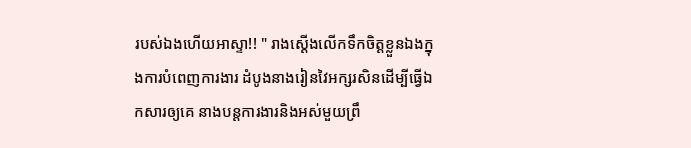របស់ឯងហើយអាស្ទា!! " រាងស្ដើងលើកទឹកចិត្ដខ្លួនឯងក្នុងការបំពេញការងារ ដំបូងនាងរៀនវៃអក្សរសិនដើម្បីធ្វើឯកសារឲ្យគេ នាងបន្ដការងារនិងអស់មួយព្រឹ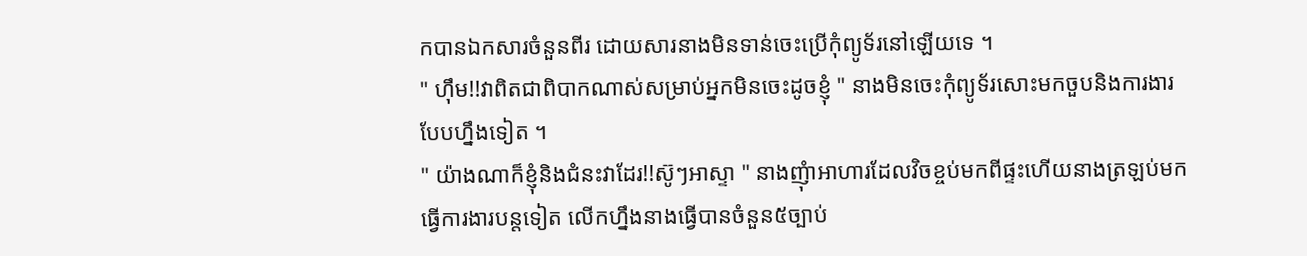កបានឯកសារចំនួនពីរ ដោយសារនាងមិនទាន់ចេះប្រើកុំព្យូទ័រនៅឡើយទេ ។
" ហ៊ឹម!!វាពិតជាពិបាកណាស់សម្រាប់អ្នកមិនចេះដូចខ្ញុំ " នាងមិនចេះកុំព្យូទ័រសោះមកចួបនិងការងារបែបហ្នឹងទៀត ។
" យ៉ាងណាក៏ខ្ញុំនិងជំនះវាដែរ!!ស៊ូៗអាស្ទា " នាងញុំាអាហារដែលវិចខ្ចប់មកពីផ្ទះហើយនាងត្រឡប់មកធ្វើការងារបន្ដទៀត លើកហ្នឹងនាងធ្វើបានចំនួន៥ច្បាប់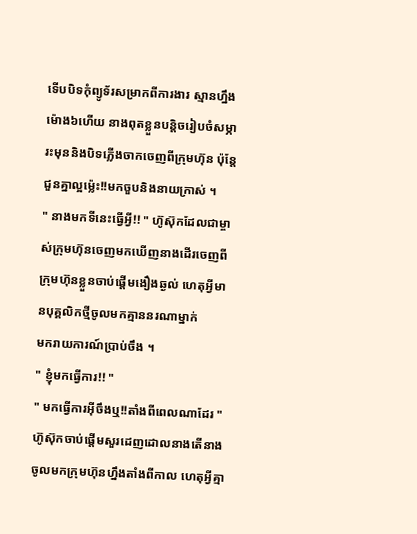ទើបបិទកុំព្យូទ័រសម្រាកពីការងារ ស្មានហ្នឹងម៉ោង៦ហើយ នាងពុតខ្លួនបន្ដិចរៀបចំសម្ភារះមុននិងបិទភ្លើងចាកចេញពីក្រុមហ៊ុន ប៉ុន្ដែជួនគ្នាល្អម្ល៉េះ!!មកចួបនិងនាយក្រាស់ ។
" នាងមកទីនេះធ្វើអ្វី!! " ហ៊ូស៊ុកដែលជាម្ចាស់ក្រុមហ៊ុនចេញមកឃើញនាងដើរចេញពីក្រុមហ៊ុនខ្លួនចាប់ផ្ដើមងឿងឆ្ងល់ ហេតុអ្វីមានបុគ្គលិកថ្មីចូលមកគ្មាននរណាម្នាក់
មករាយការណ៍ប្រាប់ចឹង ។
" ខ្ញុំមកធ្វើការ!! "
" មកធ្វើការអ៊ីចឹងឬ!!តាំងពីពេលណាដែរ " ហ៊ូស៊ុកចាប់ផ្ដើមសួរដេញដោលនាងតើនាងចូលមកក្រុមហ៊ុនហ្នឹងតាំងពីកាល ហេតុអ្វីគ្មា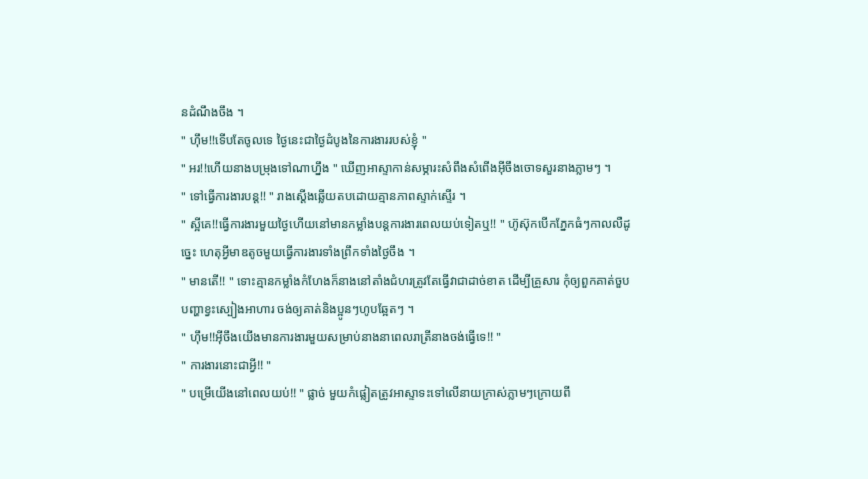នដំណឹងចឹង ។
" ហ៊ឹម!!ទើបតែចូលទេ ថ្ងៃនេះជាថ្ងៃដំបូងនៃការងាររបស់ខ្ញុំ "
" អរ!!ហើយនាងបម្រុងទៅណាហ្នឹង " ឃើញអាស្ទាកាន់សម្ភារះសំពឹងសំពើងអ៊ីចឹងចោទសួរនាងភ្លាមៗ ។
" ទៅធ្វើការងារបន្ដ!! " រាងស្ដើងឆ្លើយតបដោយគ្មានភាពស្ទាក់ស្ទើរ ។
" ស្អីគេ!!ធ្វើការងារមួយថ្ងៃហើយនៅមានកម្លាំងបន្ដការងារពេលយប់ទៀតឬ!! " ហ៊ូស៊ុកបើកភ្នែកធំៗកាលលឺដូច្នេះ ហេតុអ្វីមាឌតូចមួយធ្វើការងារទាំងព្រឹកទាំងថ្ងៃចឹង ។
" មានតើ!! " ទោះគ្មានកម្លាំងកំហែងក៏នាងនៅតាំងជំហរត្រូវតែធ្វើវាជាដាច់ខាត ដើម្បីគ្រួសារ កុំឲ្យពួកគាត់ចួបបញ្ហាខ្វះស្បៀងអាហារ ចង់ឲ្យគាត់និងប្អូនៗហូបឆ្អែតៗ ។
" ហ៊ឹម!!អ៊ីចឹងយើងមានការងារមួយសម្រាប់នាងនាពេលរាត្រីនាងចង់ធ្វើទេ!! "
" ការងារនោះជាអ្វី!! "
" បម្រើយើងនៅពេលយប់!! " ផ្លាច់ មួយកំផ្លៀតត្រូវអាស្ទាទះទៅលើនាយក្រាស់ភ្លាមៗក្រោយពី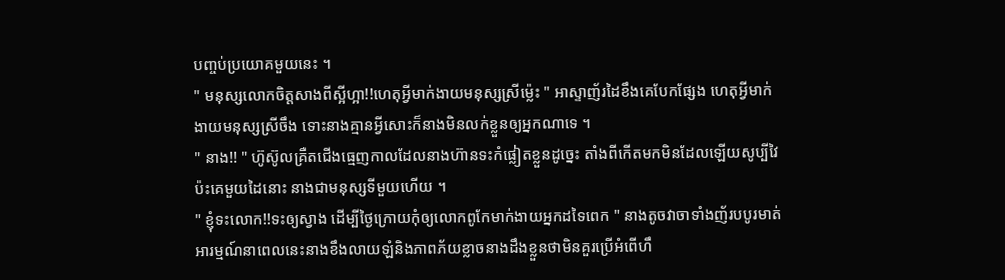បញ្ចប់ប្រយោគមួយនេះ ។
" មនុស្សលោកចិត្ដសាងពីស្អីហ្អា!!ហេតុអ្វីមាក់ងាយមនុស្សស្រីម្ល៉េះ " អាស្ទាញ័រដៃខឹងគេបែកផ្សែង ហេតុអ្វីមាក់ងាយមនុស្សស្រីចឹង ទោះនាងគ្មានអ្វីសោះក៏នាងមិនលក់ខ្លួនឲ្យអ្នកណាទេ ។
" នាង!! " ហ៊ូស៊ូលគ្រឺតជើងធ្មេញកាលដែលនាងហ៊ានទះកំផ្លៀតខ្លួនដូច្នេះ តាំងពីកើតមកមិនដែលឡើយសូប្បីវៃប៉ះគេមួយដៃនោះ នាងជាមនុស្សទីមួយហើយ ។
" ខ្ញុំទះលោក!!ទះឲ្យស្វាង ដើម្បីថ្ងៃក្រោយកុំឲ្យលោកពូកែមាក់ងាយអ្នកដទៃពេក " នាងតូចវាចាទាំងញ័របបូរមាត់ អារម្មណ៍នាពេលនេះនាងខឹងលាយឡំនិងភាពភ័យខ្លាចនាងដឹងខ្លួនថាមិនគួរប្រើអំពើហឹ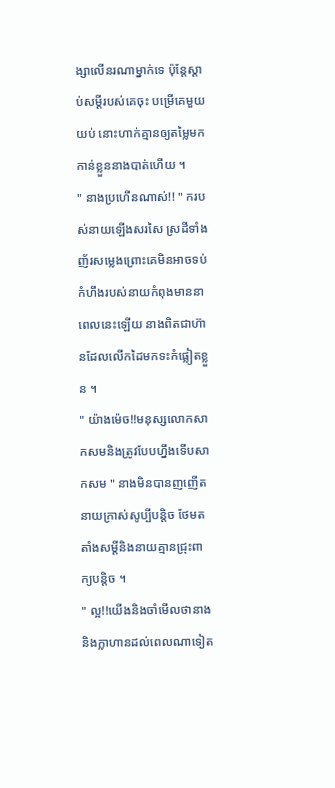ង្សាលើនរណាម្នាក់ទេ ប៉ុន្ដែស្ដាប់សម្ដីរបស់គេចុះ បម្រើគេមួយយប់ នោះហាក់គ្មានឲ្យតម្លៃមកកាន់ខ្លួននាងបាត់ហើយ ។
" នាងប្រហើនណាស់!! " ករបស់នាយឡើងសរសៃ ស្រដីទាំងញ័រសម្លេងព្រោះគេមិនអាចទប់កំហឹងរបស់នាយកំពុងមាននាពេលនេះឡើយ នាងពិតជាហ៊ានដែលលើកដៃមកទះកំផ្លៀតខ្លួន ។
" យ៉ាងម៉េច!!មនុស្សលោកសាកសមនិងត្រូវបែបហ្នឹងទើបសាកសម " នាងមិនបានញញើតនាយក្រាស់សូប្បីបន្ដិច ថែមតតាំងសម្ដីនិងនាយគ្មានជ្រុះពាក្យបន្ដិច ។
" ល្អ!!យើងនិងចាំមើលថានាងនិងក្លាហានដល់ពេលណាទៀត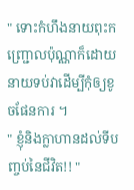" ទោះកំហឹងនាយពុះកញ្រ្ជោលប៉ុណ្ណាក៏ដោយ នាយទប់វាដើម្បីកុំឲ្យខូចផែនការ ។
" ខ្ញុំនិងក្លាហានដល់ទីបញ្ចប់នៃជីវិត!! "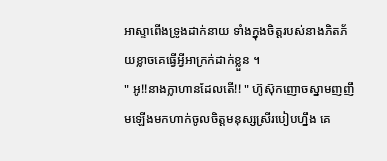អាស្ទាពើងទ្រូងដាក់នាយ ទាំងក្នុងចិត្ដរបស់នាងភិតភ័យខ្លាចគេធ្វើអ្វីអាក្រក់ដាក់ខ្លួន ។
" អូ!!នាងក្លាហានដែលតើ!! " ហ៊ូស៊ុកញោចស្នាមញញឹមឡើងមកហាក់ចូលចិត្ដមនុស្សស្រីរបៀបហ្នឹង គេ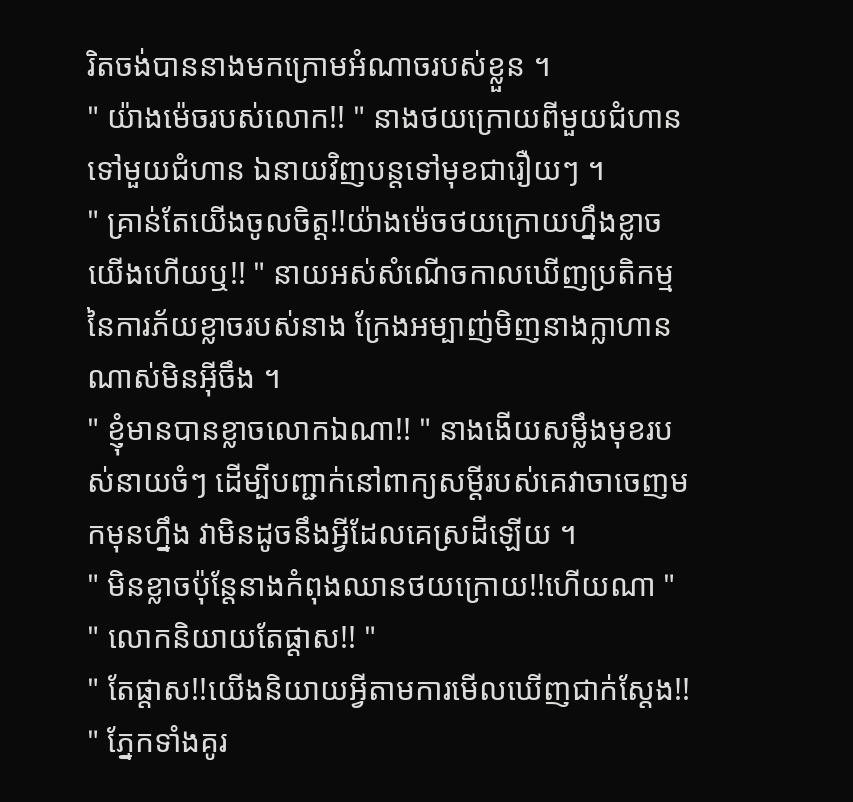រិតចង់បាននាងមកក្រោមអំណាចរបស់ខ្លួន ។
" យ៉ាងម៉េចរបស់លោក!! " នាងថយក្រោយពីមួយជំហានទៅមួយជំហាន ឯនាយវិញបន្ដទៅមុខជារឿយៗ ។
" គ្រាន់តែយើងចូលចិត្ដ!!យ៉ាងម៉េចថយក្រោយហ្នឹងខ្លាចយើងហើយឬ!! " នាយអស់សំណើចកាលឃើញប្រតិកម្មនៃការភ័យខ្លាចរបស់នាង ក្រែងអម្បាញ់មិញនាងក្លាហានណាស់មិនអ៊ីចឹង ។
" ខ្ញុំមានបានខ្លាចលោកឯណា!! " នាងងើយសម្លឹងមុខរបស់នាយចំៗ ដើម្បីបញ្ជាក់នៅពាក្យសម្ដីរបស់គេវាចាចេញមកមុនហ្នឹង វាមិនដូចនឹងអ្វីដែលគេស្រដីឡើយ ។
" មិនខ្លាចប៉ុន្ដែនាងកំពុងឈានថយក្រោយ!!ហើយណា "
" លោកនិយាយតែផ្ដាស!! "
" តែផ្ដាស!!យើងនិយាយអ្វីតាមការមើលឃើញជាក់ស្ដែង!! " ភ្នែកទាំងគូរ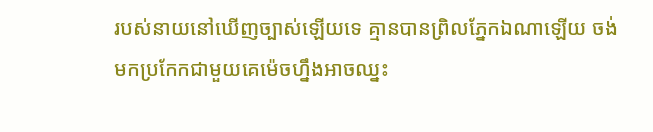របស់នាយនៅឃើញច្បាស់ឡើយទេ គ្មានបានព្រិលភ្នែកឯណាឡើយ ចង់មកប្រកែកជាមួយគេម៉េចហ្នឹងអាចឈ្នះ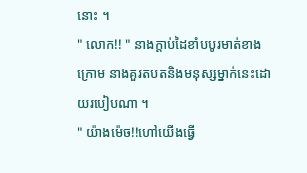នោះ ។
" លោក!! " នាងក្ដាប់ដៃខាំបបូរមាត់ខាងក្រោម នាងគួរតបតនិងមនុស្សម្នាក់នេះដោយរបៀបណា ។
" យ៉ាងម៉េច!!ហៅយើងធ្វើ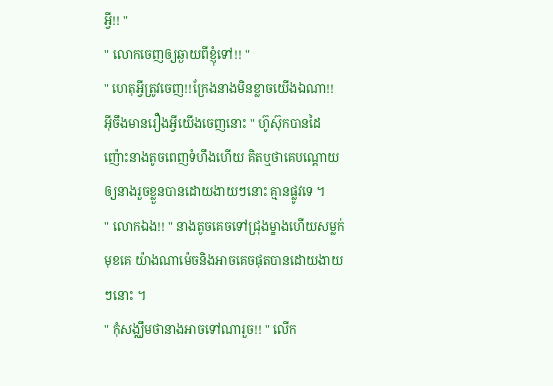អ្វី!! "
" លោកចេញឲ្យឆ្ងាយពីខ្ញុំទៅ!! "
" ហេតុអ្វីត្រូវចេញ!!ក្រែងនាងមិនខ្លាចយើងឯណា!! អ៊ីចឹងមានរឿងអ្វីយើងចេញនោះ " ហ៊ូស៊ុកបានដៃញ៉ោះនាងតូចពេញទំហឹងហើយ គិតឬថាគេបណ្ដោយឲ្យនាងរួចខ្លួនបានដោយងាយៗនោះ គ្មានផ្លូវទេ ។
" លោកឯង!! " នាងតូចគេចទៅជ្រុងម្ខាងហើយសម្លក់មុខគេ យ៉ាងណាម៉េចនិងអាចគេចផុតបានដោយងាយៗនោះ ។
" កុំសង្ឈឹមថានាងអាចទៅណារួច!! " លើក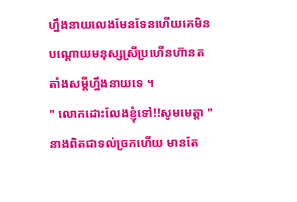ហ្នឹងនាយលេងមែនទែនហើយគេមិនបណ្ដោយមនុស្សស្រីប្រហើនហ៊ានតតាំងសម្ដីហ្នឹងនាយទេ ។
" លោកដោះលែងខ្ញុំទៅ!!សូមមេត្ដា " នាងពិតជាទល់ច្រកហើយ មានតែ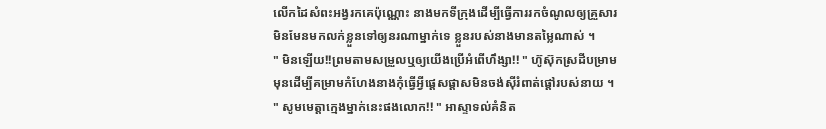លើកដៃសំពះអង្វរកគេប៉ុណ្ណោះ នាងមកទីក្រុងដើម្បីធ្វើការរកចំណូលឲ្យគ្រួសារ មិនមែនមកលក់ខ្លួនទៅឲ្យនរណាម្នាក់ទេ ខ្លួនរបស់នាងមានតម្លៃណាស់ ។
" មិនឡើយ!!ព្រមតាមសម្រួលឬឲ្យយើងប្រើអំពើហឹង្សា!! " ហ៊ូស៊ុកស្រដីបម្រាមមុនដើម្បីគម្រាមកំហែងនាងកុំធ្វើអ្វីផ្ដេសផ្ដាសមិនចង់ស៊ីរំពាត់ផ្ដៅរបស់នាយ ។
" សូមមេត្ដាក្មេងម្នាក់នេះផងលោក!! " អាស្ទាទល់គំនិត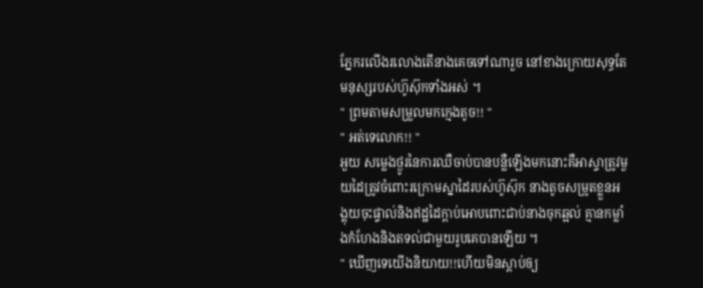ភ្នែករលើងរលោងតើនាងគេចទៅណារួច នៅខាងក្រោយសុទ្ធតែមនុស្សរបស់ហ៊ូស៊ុកទាំងអស់ ។
" ព្រមតាមសម្រួលមកក្មេងតូច!! "
" អត់ទេលោក!! "
អួយ សម្លេងថ្ងូរនៃការឈឺចាប់បានបន្លឺឡើងមកនោះគឺអាស្ទាត្រូវមួយដៃត្រូវចំពោះរក្រោមស្នាដៃរបស់ហ៊ូស៊ុក នាងតូចសម្រូតខ្លួនអង្គុយចុះផ្ទាល់និងឥដ្ឋដៃក្ដាប់អោបពោះជាប់នាងចុកឆ្អល់ គ្មានកម្លាំងកំហែងនិងតទល់ជាមួយរូបគេបានឡើយ ។
" ឃើញទេយើងនិយាយ!!ហើយមិនស្ដាប់ឲ្យ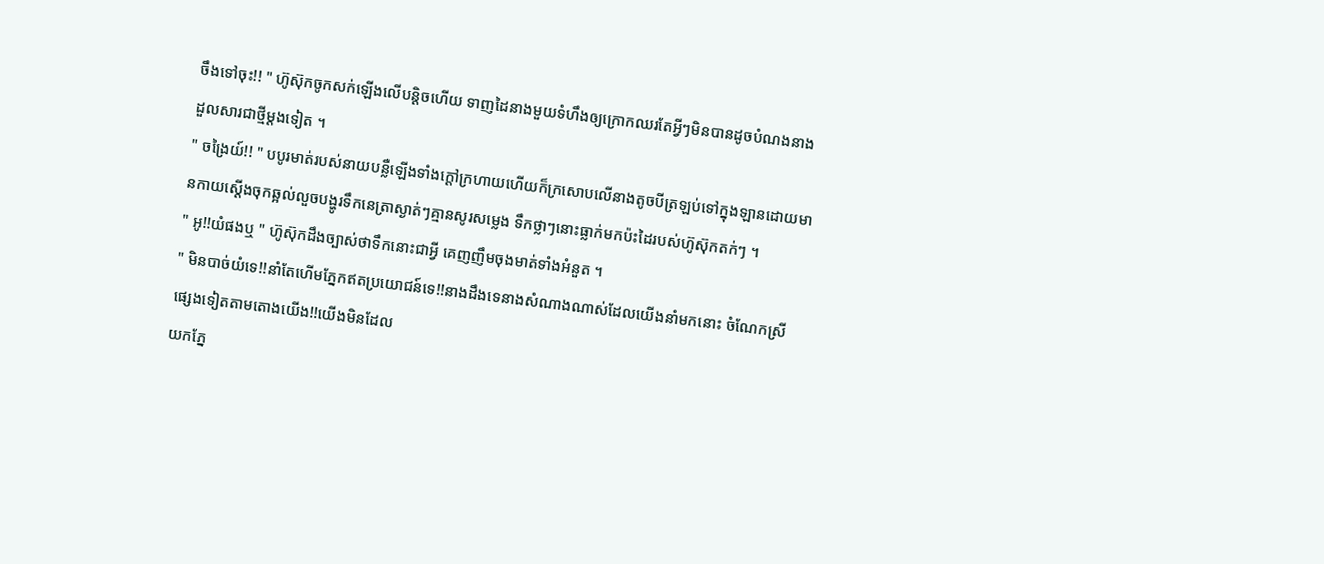ចឹងទៅចុះ!! " ហ៊ូស៊ុកចូកសក់ឡើងលើបន្ដិចហើយ ទាញដៃនាងមួយទំហឹងឲ្យក្រោកឈរតែអ្វីៗមិនបានដូចបំណងនាងដួលសារជាថ្មីម្ដងទៀត ។
" ចង្រៃយ៍!! " បបូរមាត់របស់នាយបន្លឺឡើងទាំងក្ដៅក្រហាយហើយក៏ក្រសោបលើនាងតូចបីត្រឡប់ទៅក្នុងឡានដោយមានកាយស្ដើងចុកឆ្អល់លួចបង្ហូរទឹកនេត្រាស្ងាត់ៗគ្មានសូរសម្លេង ទឹកថ្លាៗនោះធ្លាក់មកប៉ះដៃរបស់ហ៊ូស៊ុកតក់ៗ ។
" អូ!!យំផងឬ " ហ៊ូស៊ុកដឹងច្បាស់ថាទឹកនោះជាអ្វី គេញញឹមចុងមាត់ទាំងអំនួត ។
" មិនបាច់យំទេ!!នាំតែហើមភ្នែកឥតប្រយោជន៍ទេ!!នាងដឹងទេនាងសំណាងណាស់ដែលយើងនាំមកនោះ ចំណែកស្រីផ្សេងទៀតតាមតោងយើង!!យើងមិនដែល
យកភ្នែ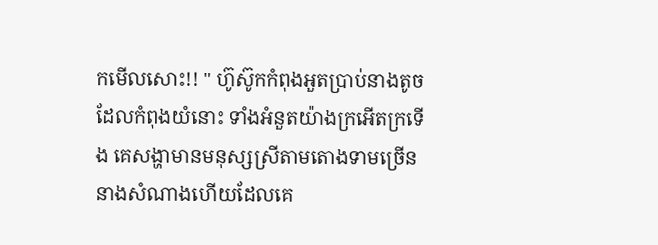កមើលសោះ!! " ហ៊ូស៊ូកកំពុងអួតប្រាប់នាងតូចដែលកំពុងយំនោះ ទាំងអំនួតយ៉ាងក្រអើតក្រទើង គេសង្ហាមានមនុស្សស្រីតាមតោងទាមច្រើន នាងសំណាងហើយដែលគេ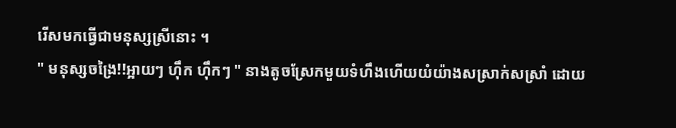រើសមកធ្វើជាមនុស្សស្រីនោះ ។
" មនុស្សចង្រៃ!!អ្អាយៗ ហ៊ឹក ហ៊ឹកៗ " នាងតូចស្រែកមួយទំហឹងហើយយំយ៉ាងសស្រាក់សស្រាំ ដោយ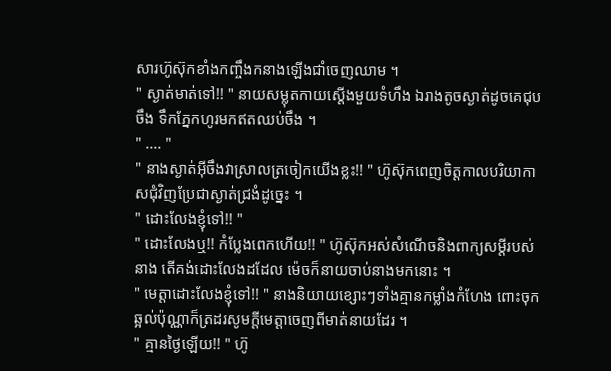សារហ៊ូស៊ុកខាំងកញ្ចឹងកនាងឡើងជាំចេញឈាម ។
" ស្ងាត់មាត់ទៅ!! " នាយសម្លុតកាយស្ដើងមួយទំហឹង ឯរាងតូចស្ងាត់ដូចគេជុបចឹង ទឹកភ្នែកហូរមកឥតឈប់ចឹង ។
" .... "
" នាងស្ងាត់អ៊ីចឹងវាស្រាលត្រចៀកយើងខ្លះ!! " ហ៊ូស៊ុកពេញចិត្ដកាលបរិយាកាសជុំវិញប្រែជាស្ងាត់ជ្រងំដូច្នេះ ។
" ដោះលែងខ្ញុំទៅ!! "
" ដោះលែងឬ!! កំប្លែងពេកហើយ!! " ហ៊ូស៊ុកអស់សំណើចនិងពាក្យសម្ដីរបស់នាង តើគង់ដោះលែងដដែល ម៉េចក៏នាយចាប់នាងមកនោះ ។
" មេត្ដាដោះលែងខ្ញុំទៅ!! " នាងនិយាយខ្សោះៗទាំងគ្មានកម្លាំងកំហែង ពោះចុកឆ្អល់ប៉ុណ្ណាក៏ត្រដរសូមក្ដីមេត្ដាចេញពីមាត់នាយដែរ ។
" គ្មានថ្ងៃឡើយ!! " ហ៊ូ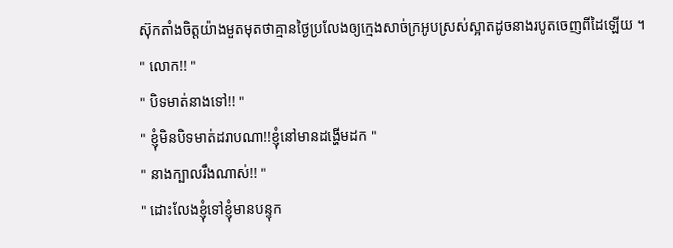ស៊ុកតាំងចិត្ដយ៉ាងមួតមុតថាគ្មានថ្ងៃប្រលែងឲ្យក្មេងសាច់ក្រអូបស្រស់ស្អាតដូចនាងរបូតចេញពីដៃឡើយ ។
" លោក!! "
" បិទមាត់នាងទៅ!! "
" ខ្ញុំមិនបិទមាត់ដរាបណា!!ខ្ញុំនៅមានដង្ហើមដក "
" នាងក្បាលរឹងណាស់!! "
" ដោះលែងខ្ញុំទៅខ្ញុំមានបន្ទុក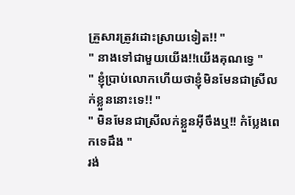គ្រួសារត្រូវដោះស្រាយទៀត!! "
" នាងទៅជាមួយយើង!!យើងគុណទ្វេ "
" ខ្ញុំប្រាប់លោកហើយថាខ្ញុំមិនមែនជាស្រីលក់ខ្លួននោះទេ!! "
" មិនមែនជាស្រីលក់ខ្លួនអ៊ីចឹងឬ!! កំប្លែងពេកទេដឹង "
រង់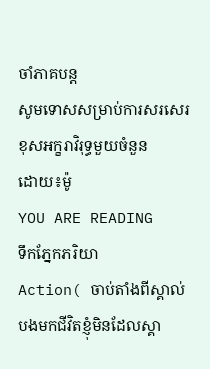ចាំភាគបន្ដ
សូមទោសសម្រាប់ការសរសេរខុសអក្ខរាវិរុទ្ធមួយចំនួន
ដោយ៖ម៉ូ
YOU ARE READING
ទឹកភ្នែកភរិយា
Action( ចាប់តាំងពីស្គាល់បងមកជីវិតខ្ញុំមិនដែលស្គា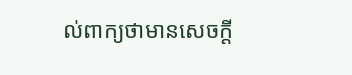ល់ពាក្យថាមានសេចក្ដី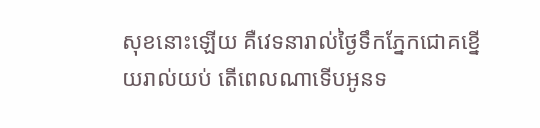សុខនោះឡើយ គឺវេទនារាល់ថ្ងៃទឹកភ្នែកជោគខ្នើយរាល់យប់ តើពេលណាទើបអូនទ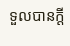ទួលបានក្ដី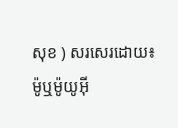សុខ ) សរសេរដោយ៖ម៉ូឬម៉ូយូអ៊ី